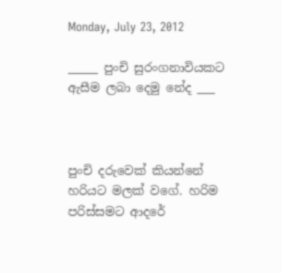Monday, July 23, 2012

_____ පුංචි සුරංගනාවියකට ඇසීම ලබා දෙමු නේද ___



පුංචි දරුවෙක් කියන්නේ හරියට මලක් වගේ. හරිම පරිස්සමට ආදරේ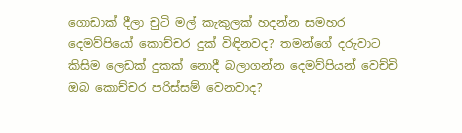ගොඩාක් දීලා චුටි මල් කැකුලක් හදන්න සමහර  දෙමව්පියෝ කොච්චර දුක් විඳිනවද? තමන්ගේ දරුවාට කිසිම ලෙඩක් දුකක් නොදී බලාගන්න දෙමව්පියන් වෙච්චි ඔබ කොච්චර පරිස්සම් වෙනවාද?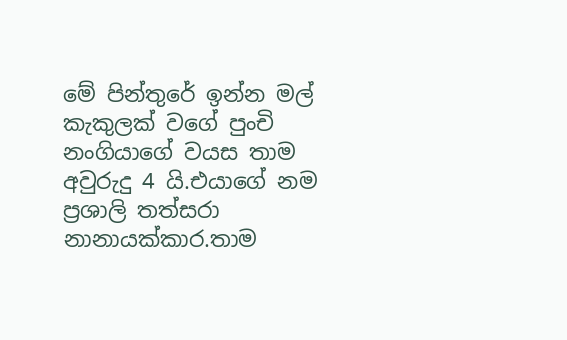මේ පින්තුරේ ඉන්න මල් කැකුලක් වගේ පුංචි නංගියාගේ වයස තාම අවුරුදු 4 යි.එයාගේ නම ප්‍රශාලි තත්සරා නානායක්කාර.තාම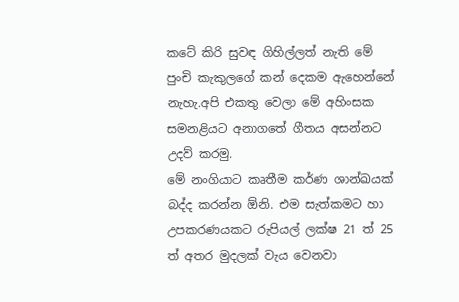කටේ කිරි සුවඳ ගිහිල්ලත් නැති මේ පුංචි කැකුලගේ කන් දෙකම ඇහෙන්නේ නැහැ.අපි එකතු වෙලා මේ අහිංසක සමනළියට අනාගතේ ගීතය අසන්නට උදව් කරමු.
මේ නංගියාට කෘතීම කර්ණ ශාන්ඛයක් බද්ද කරන්න ඕනි. එම සැත්කමට හා උපකරණයකට රුපියල් ලක්ෂ 21 ත් 25 ත් අතර මුදලක් වැය වෙනවා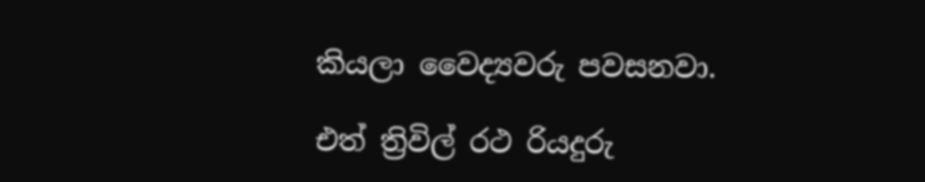කියලා වෛද්‍යවරු පවසනවා.

එත් ත්‍රිවිල් රථ රියදුරු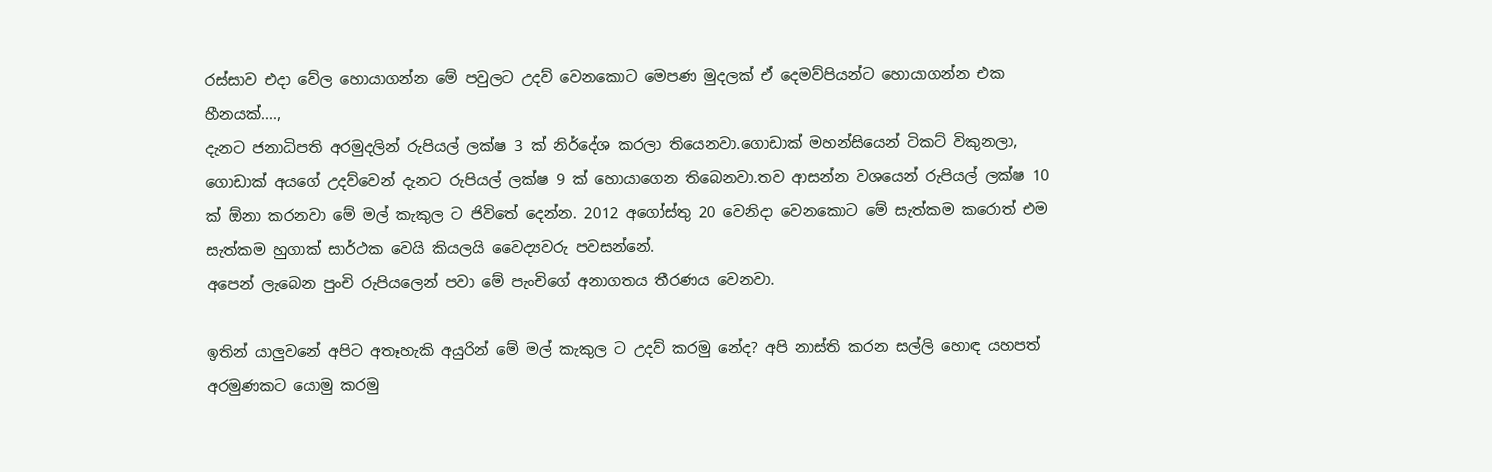රස්සාව එදා වේල හොයාගන්න මේ පවුලට උදව් වෙනකොට මෙපණ මුදලක් ඒ දෙමව්පියන්ට හොයාගන්න එක හීනයක්‌....,
දැනට ජනාධිපති අරමුදලින් රුපියල් ලක්ෂ 3 ක් නිර්දේශ කරලා තියෙනවා.ගොඩාක් මහන්සියෙන් ටිකට් විකුනලා, ගොඩාක් අයගේ උදව්වෙන් දැනට රුපියල් ලක්ෂ 9 ක් හොයාගෙන තිබෙනවා.තව ආසන්න වශයෙන් රුපියල් ලක්ෂ 10 ක් ඕනා කරනවා මේ මල් කැකුල ට ජිවිතේ දෙන්න. 2012 අගෝස්තු 20 වෙනිදා වෙනකොට මේ සැත්කම කරොත් එම සැත්කම හුගාක් සාර්ථක වෙයි කියලයි වෛද්‍යවරු පවසන්නේ.
අපෙන් ලැබෙන පුංචි රුපියලෙන් පවා මේ පැංචිගේ අනාගතය තීරණය වෙනවා.

ඉතින් යාලුවනේ අපිට අතෑහැකි අයුරින් මේ මල් කැකුල ට උදව් කරමු නේද? අපි නාස්ති කරන සල්ලි හොඳ යහපත් අරමුණකට යොමු කරමු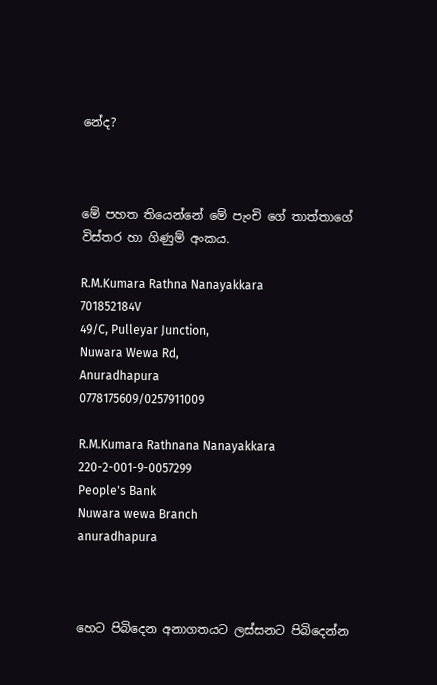නේද?



මේ පහත තියෙන්නේ මේ පැංචි ගේ තාත්තාගේ විස්තර හා ගිණුම් අංකය.

R.M.Kumara Rathna Nanayakkara
701852184V
49/C, Pulleyar Junction,
Nuwara Wewa Rd,
Anuradhapura
0778175609/0257911009

R.M.Kumara Rathnana Nanayakkara
220-2-001-9-0057299
People's Bank
Nuwara wewa Branch
anuradhapura



හෙට පිබිදෙන අනාගතයට ලස්සනට පිබිදෙන්න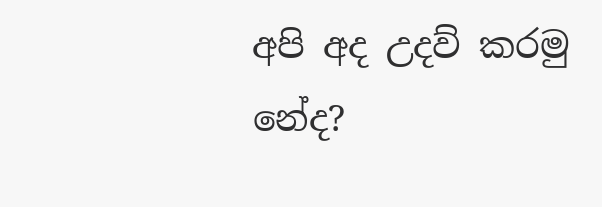අපි අද උදව් කරමු නේද?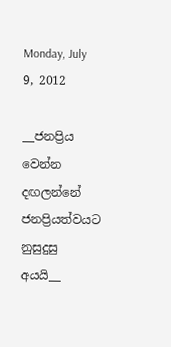Monday, July 9, 2012

__ජනප්‍රිය වෙන්න දඟලන්නේ ජනප්‍රියත්වයට නුසුදුසු අයයි__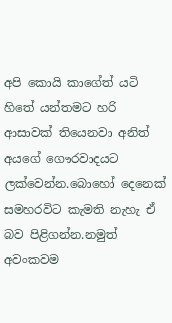අපි කොයි කාගේත් යටි හිතේ යන්තමට හරි ආසාවක් තියෙනවා අනිත් අයගේ ගෞරවාදයට ලක්වෙන්න.බොහෝ දෙනෙක් සමහරවිට කැමති නැහැ ඒ බව පිළිගන්න.නමුත් අවංකවම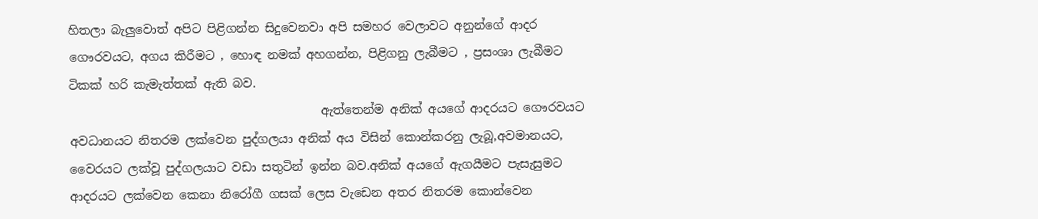හිතලා බැලුවොත් අපිට පිළිගන්න සිදුවෙනවා අපි සමහර වෙලාවට අනුන්ගේ ආදර ගෞරවයට, අගය කිරීමට , හොඳ නමක් අහගන්න, පිළිගනු ලැබීමට , ප්‍රසංශා ලැබීමට ටිකක් හරි කැමැත්තක් ඇති බව.
                                          ඇත්තෙන්ම අනික් අයගේ ආදරයට ගෞරවයට අවධානයට නිතරම ලක්වෙන පුද්ගලයා අනික් අය විසින් කොන්කරනු ලැබූ,අවමානයට, වෛරයට ලක්වූ පුද්ගලයාට වඩා සතුටින් ඉන්න බව.අනික් අයගේ ඇගයීමට පැසැසුමට ආදරයට ලක්වෙන කෙනා නිරෝගී ගසක් ලෙස වැඩෙන අතර නිතරම කොන්වෙන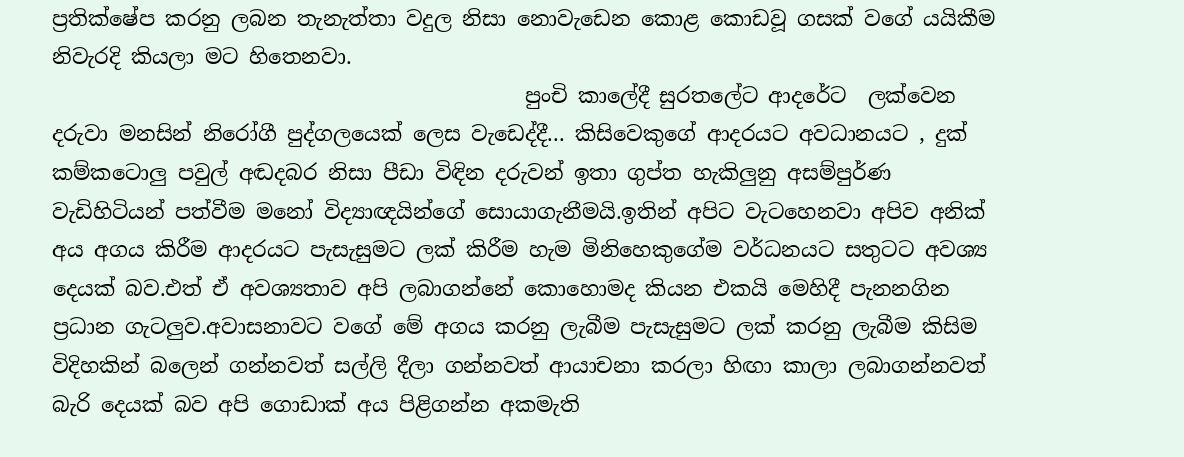ප්‍රතික්ෂේප කරනු ලබන තැනැත්තා වදුල නිසා නොවැඩෙන කොළ කොඩවූ ගසක් වගේ යයිකීම නිවැරදි කියලා මට හිතෙනවා.
                                             පුංචි කාලේදී සුරතලේට ආදරේට  ලක්වෙන දරුවා මනසින් නිරෝගී පුද්ගලයෙක් ලෙස වැඩෙද්දී... කිසිවෙකුගේ ආදරයට අවධානයට , දුක් කම්කටොලු පවුල් අඬදබර නිසා පීඩා විඳින දරුවන් ඉතා ගුප්ත හැකිලුනු අසම්පුර්ණ වැඩිහිටියන් පත්වීම මනෝ විද්‍යාඥයින්ගේ සොයාගැනීමයි.ඉතින් අපිට වැටහෙනවා අපිව අනික් අය අගය කිරීම ආදරයට පැසැසුමට ලක් කිරීම හැම මිනිහෙකුගේම වර්ධනයට සතුටට අවශ්‍ය දෙයක් බව.එත් ඒ අවශ්‍යතාව අපි ලබාගන්නේ කොහොමද කියන එකයි මෙහිදී පැනනගින ප්‍රධාන ගැටලුව.අවාසනාවට වගේ මේ අගය කරනු ලැබීම පැසැසුමට ලක් කරනු ලැබීම කිසිම විදිහකින් බලෙන් ගන්නවත් සල්ලි දීලා ගන්නවත් ආයාචනා කරලා හිඟා කාලා ලබාගන්නවත් බැරි දෙයක් බව අපි ගොඩාක් අය පිළිගන්න අකමැති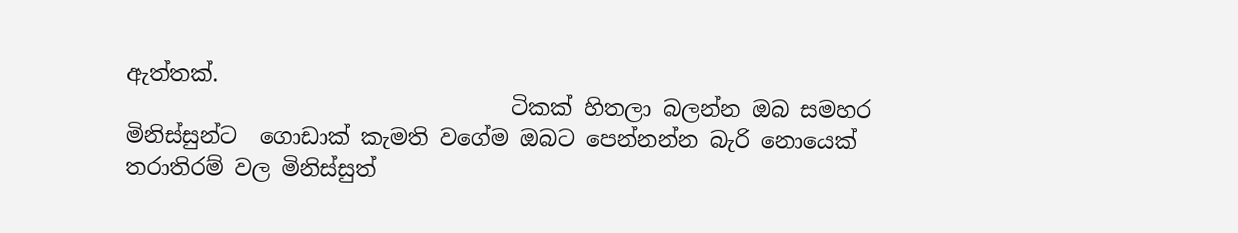ඇත්තක්.
                                   ටිකක් හිතලා බලන්න ඔබ සමහර මිනිස්සුන්ට  ගොඩාක් කැමති වගේම ඔබට පෙන්නන්න බැරි නොයෙක් තරාතිරම් වල මිනිස්සුත්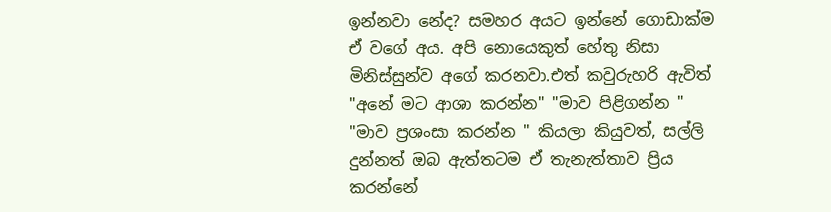ඉන්නවා නේද? සමහර අයට ඉන්නේ ගොඩාක්ම ඒ වගේ අය. අපි නොයෙකුත් හේතු නිසා මිනිස්සුන්ව අගේ කරනවා.එත් කවුරුහරි ඇවිත් "අනේ මට ආශා කරන්න" "මාව පිළිගන්න " "මාව ප්‍රශංසා කරන්න " කියලා කියුවත්, සල්ලි දුන්නත් ඔබ ඇත්තටම ඒ තැනැත්තාව ප්‍රිය කරන්නේ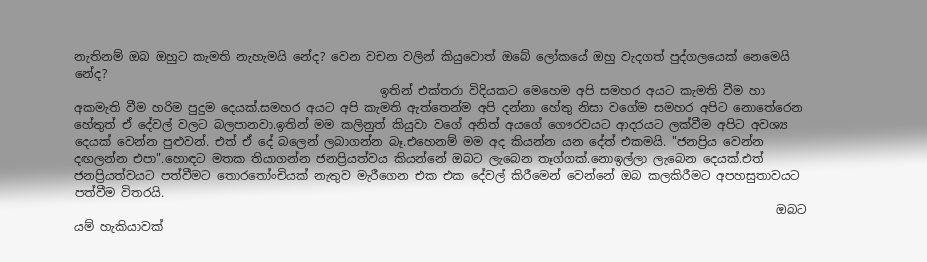නැතිනම් ඔබ ඔහුට කැමති නැහැමයි නේද? වෙන වචන වලින් කියුවොත් ඔබේ ලෝකයේ ඔහු වැදගත් පුද්ගලයෙක් නෙමෙයි නේද?
                                                   ඉතින් එක්තරා විදියකට මෙහෙම අපි සමහර අයට කැමති වීම හා අකමැති වීම හරිම පුදුම දෙයක්.සමහර අයට අපි කැමති ඇත්තෙන්ම අපි දන්නා හේතු නිසා වගේම සමහර අපිට නොතේරෙන හේතුත් ඒ දේවල් වලට බලපානවා.ඉතින් මම කලිනුත් කියුවා වගේ අනිත් අයගේ ගෞරවයට ආදරයට ලක්වීම අපිට අවශ්‍ය දෙයක් වෙන්න පුළුවන්. එත් ඒ දේ බලෙන් ලබාගන්න බෑ.එහෙනම් මම අද කියන්න යන දේත් එකමයි. "ජනප්‍රිය වෙන්න දඟලන්න එපා".හොඳට මතක තියාගන්න ජනප්‍රියත්වය කියන්නේ ඔබට ලැබෙන තෑග්ගක්.නොඉල්ලා ලැබෙන දෙයක්.එත් ජනප්‍රියත්වයට පත්වීමට තොරතෝංචියක් නැතුව මැරීගෙන එක එක දේවල් කිරීමෙන් වෙන්නේ ඔබ කලකිරීමට අපහසුතාවයට පත්වීම විතරයි.
                                                                                                                     ඔබට යම් හැකියාවක්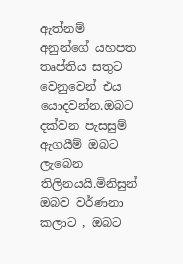ඇත්නම් අනුන්ගේ යහපත තෘප්තිය සතුට වෙනුවෙන් එය යොදවන්න.ඔබට දක්වන පැසසුම් ඇගයීම් ඔබට ලැබෙන තිලිනයයි.මිනිසුන් ඔබව වර්ණනා කලාට , ඔබට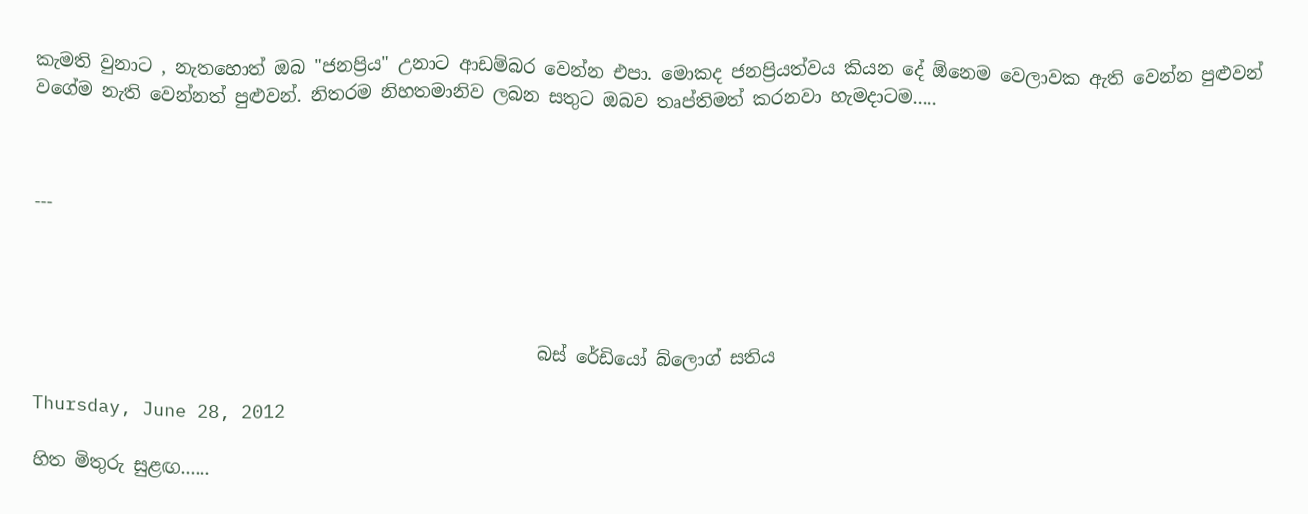කැමති වුනාට , නැතහොත් ඔබ "ජනප්‍රිය" උනාට ආඩම්බර වෙන්න එපා. මොකද ජනප්‍රියත්වය කියන දේ ඕනෙම වෙලාවක ඇති වෙන්න පුළුවන් වගේම නැති වෙන්නත් පුළුවන්. නිතරම නිහතමානිව ලබන සතුට ඔබව තෘප්තිමත් කරනවා හැමදාටම.....



---




                                                        බස් රේඩියෝ බ්ලොග් සතිය

Thursday, June 28, 2012

හිත මිතුරු සුළඟ......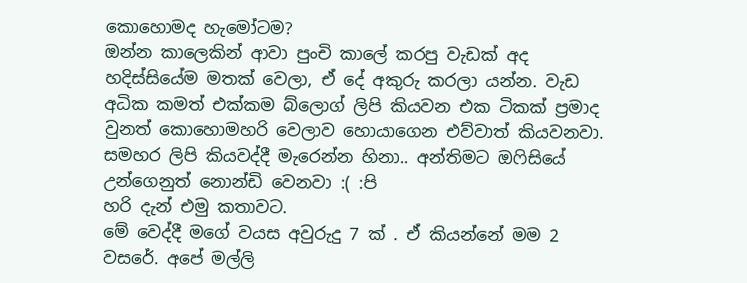කොහොමද හැමෝටම?
ඔන්න කාලෙකින් ආවා පුංචි කාලේ කරපු වැඩක් අද හදිස්සියේම මතක් වෙලා, ඒ දේ අකුරු කරලා යන්න. වැඩ අධික කමත් එක්කම බ්ලොග් ලිපි කියවන එක ටිකක් ප්‍රමාද වුනත් කොහොමහරි වෙලාව හොයාගෙන එව්වාත් කියවනවා. සමහර ලිපි කියවද්දී මැරෙන්න හිනා.. අන්තිමට ඔෆිසියේ උන්ගෙනුත් නොන්ඩි වෙනවා :( :පි
හරි දැන් එමු කතාවට.
මේ වෙද්දී මගේ වයස අවුරුදු 7 ක් . ඒ කියන්නේ මම 2 වසරේ. අපේ මල්ලි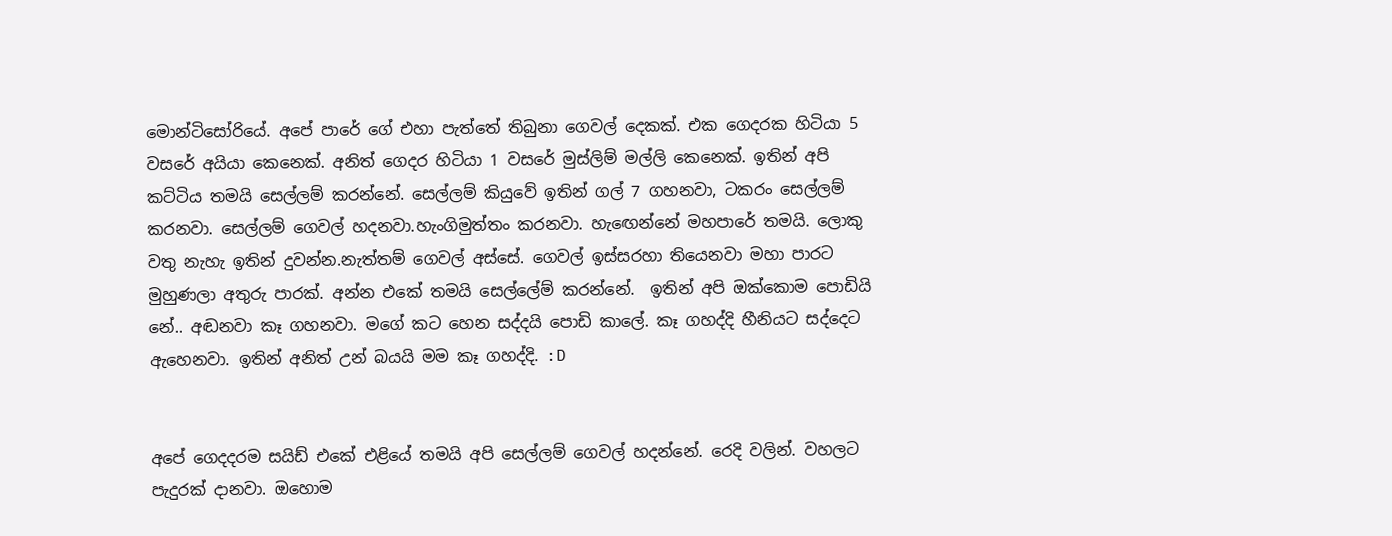මොන්ටිසෝරියේ. අපේ පාරේ ගේ එහා පැත්තේ තිබුනා ගෙවල් දෙකක්. එක ගෙදරක හිටියා 5 වසරේ අයියා කෙනෙක්. අනිත් ගෙදර හිටියා 1 වසරේ මුස්ලිම් මල්ලි කෙනෙක්. ඉතින් අපි කට්ටිය තමයි සෙල්ලම් කරන්නේ. සෙල්ලම් කියුවේ ඉතින් ගල් 7 ගහනවා, ටකරං සෙල්ලම් කරනවා. සෙල්ලම් ගෙවල් හදනවා.හැංගිමුත්තං කරනවා. හැඟෙන්නේ මහපාරේ තමයි. ලොකු වතු නැහැ ඉතින් දුවන්න.නැත්තම් ගෙවල් අස්සේ. ගෙවල් ඉස්සරහා තියෙනවා මහා පාරට මුහුණලා අතුරු පාරක්. අන්න එකේ තමයි සෙල්ලේම් කරන්නේ.  ඉතින් අපි ඔක්කොම පොඩියි නේ.. අඬනවා කෑ ගහනවා. මගේ කට හෙන සද්දයි පොඩි කාලේ. කෑ ගහද්දි හීනියට සද්දෙට ඇහෙනවා. ඉතින් අනිත් උන් බයයි මම කෑ ගහද්දි. :D


අපේ ගෙදදරම සයිඩ් එකේ එළියේ තමයි අපි සෙල්ලම් ගෙවල් හදන්නේ. රෙදි වලින්. වහලට පැදුරක් දානවා. ඔහොම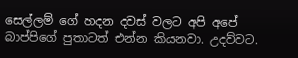සෙල්ලම් ගේ හදන දවස් වලට අපි අපේ බාප්පිගේ පුතාටත් එන්න කියනවා. උදව්වට.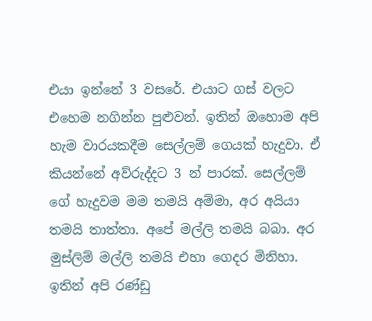එයා ඉන්නේ 3 වසරේ. එයාට ගස් වලට එහෙම නගින්න පුළුවන්. ඉතින් ඔහොම අපි හැම වාරයකදීම සෙල්ලම් ගෙයක් හැදුවා. ඒ කියන්නේ අව්රුද්දට 3 න් පාරක්. සෙල්ලම් ගේ හැදුවම මම තමයි අම්මා, අර අයියා තමයි තාත්තා. අපේ මල්ලි තමයි බබා. අර මුස්ලිම් මල්ලි තමයි එ‍හා ගෙදර මිනිහා. ඉතින් අපි රණ්ඩු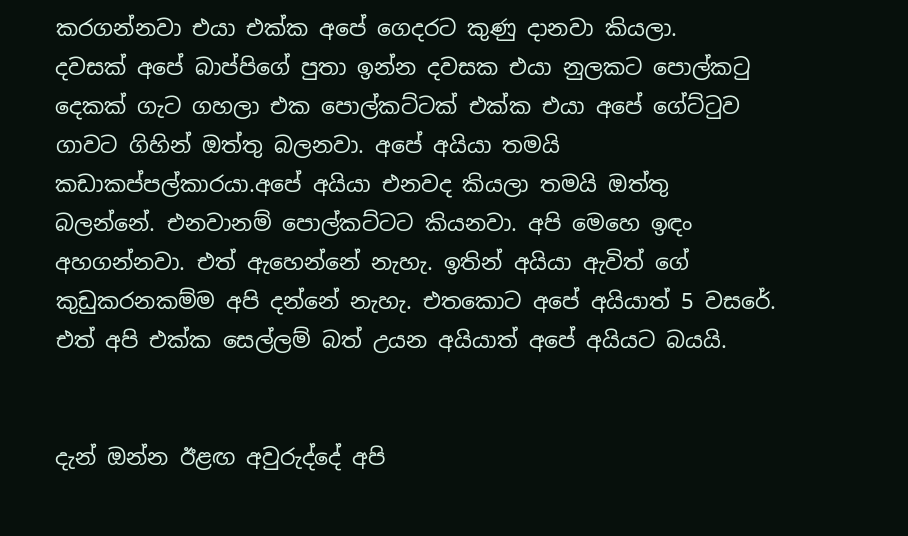කරගන්නවා එයා එක්ක අපේ ගෙදරට කුණු දානවා කියලා.
දවසක් අපේ බාප්පිගේ පුතා ඉන්න දවසක එයා නුලකට පොල්කටු දෙකක් ගැට ගහලා එක පොල්කට්ටක් එක්ක එයා අපේ ගේට්ටුව ගාවට ගිහින් ඔත්තු බලනවා. අපේ අයියා තමයි කඩාකප්පල්කාරයා.අපේ අයියා එනවද කියලා තමයි ඔත්තු බලන්නේ. එනවානම් පොල්කට්ටට කියනවා. අපි මෙහෙ ඉඳං අහගන්නවා. එත් ඇහෙන්නේ නැහැ. ඉතින් අයියා ඇවිත් ගේ කුඩුකරනකම්ම අපි දන්නේ නැහැ. එතකොට අපේ අයියාත් 5 වසරේ. එත් අපි එක්ක සෙල්ලම් බත් උයන අයියාත් අපේ අයියට බයයි.


දැන් ඔන්න ඊළඟ අවුරුද්දේ අපි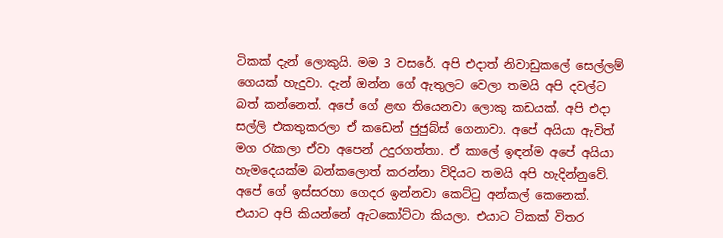ටිකක් දැන් ලොකුයි. මම 3 වසරේ. අපි එදාත් නිවාඩුකලේ සෙල්ලම් ගෙයක් හැදුවා. දැන් ඔන්න ගේ ඇතුලට වෙලා තමයි අපි දවල්ට බත් කන්නෙත්. අපේ ගේ ළඟ තියෙනවා ලොකු කඩයක්. අපි එදා සල්ලි එකතුකරලා ඒ කඩෙන් ජුජුබ්ස් ගෙනාවා. අපේ අයියා ඇවිත් මග රැකලා ඒවා අපෙන් උදුරගත්තා. ඒ කාලේ ඉඳන්ම අපේ අයියා හැමදෙයක්ම බන්කලොත් කරන්නා විදියට තමයි අපි හැදින්නුවේ.
අපේ ගේ ඉස්සරහා ගෙදර ඉන්නවා කෙට්ටු අන්කල් කෙනෙක්. එයාට අපි කියන්නේ ඇටකෝට්ටා කියලා. එයාට ටිකක් විතර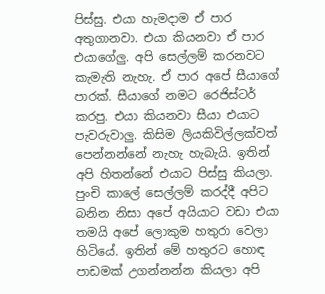පිස්සු. එයා හැමදාම ඒ පාර අතුගානවා. එයා කියනවා ඒ පාර එයාගේලු. අපි සෙල්ලම් කරනවට කැමැති නැහැ. ඒ පාර අපේ සීයාගේ පාරක්. සීයාගේ නමට රෙජිස්ටර් කරපු. එයා කියනවා සීයා එයාට පැවරුවාලු. කිසිම ලියකිවිල්ලක්වත් පෙන්නන්නේ නැහැ හැබැයි. ඉතින් අපි හිතන්නේ එයාට පිස්සු කියලා. පුංචි කාලේ සෙල්ලම් කරද්දී අපිට බනින නිසා අපේ අයියාට වඩා එයා තමයි අපේ ලොකුම හතුරා වෙලා හිටියේ. ඉතින් මේ හතුරට හොඳ පාඩමක් උගන්නන්න කියලා අපි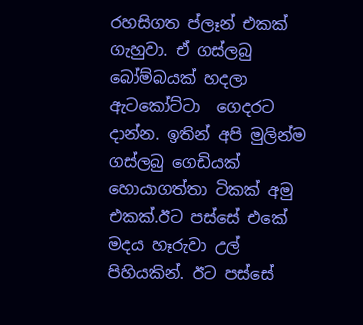රහසිගත ප්ලෑන් එකක් ගැහුවා. ඒ ගස්ලබු බෝම්බයක් හදලා ඇටකෝට්ටා  ගෙදරට දාන්න. ඉතින් අපි මුලින්ම ගස්ලබු ගෙඩියක් හොයාගත්තා ටිකක් අමු එකක්.ඊට පස්සේ එකේ මදය හෑරුවා උල් පිහියකින්. ඊට පස්සේ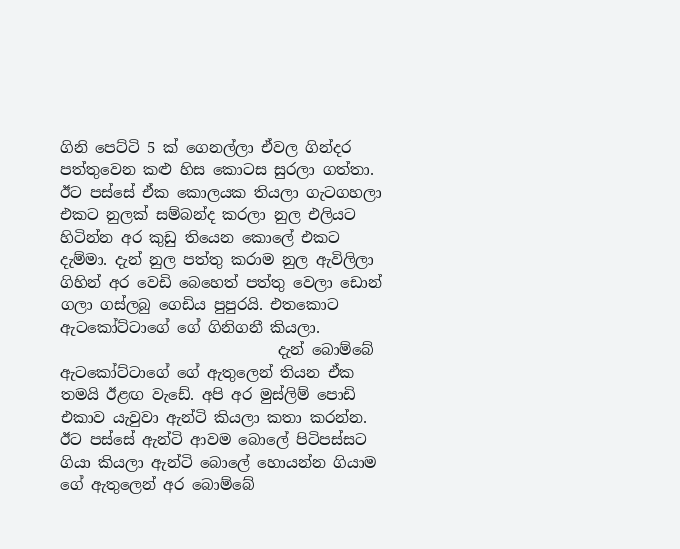ගිනි පෙට්ටි 5 ක් ගෙනල්ලා ඒවල ගින්දර පත්තුවෙන කළු හිස කොටස සුරලා ගත්තා. ඊට පස්සේ ඒක කොලයක තියලා ගැටගහලා එකට නුලක් සම්බන්ද කරලා නුල එලියට හිටින්න අර කුඩු තියෙන කොලේ එකට දැම්මා. දැන් නුල පත්තු කරාම නුල ඇවිලිලා ගිහින් අර වෙඩි බෙහෙත් පත්තු වෙලා ඩොන් ගලා ගස්ලබු ගෙඩිය පුපුරයි. එතකොට ඇටකෝට්ටාගේ ගේ ගිනිගනී කියලා.
                             දැන් බොම්බේ ඇටකෝට්ටාගේ ගේ ඇතුලෙන් තියන ඒක තමයි ඊළඟ වැඩේ. අපි අර මුස්ලිම් පොඩි එකාව යැවුවා ඇන්ටි කියලා කතා කරන්න. ඊට පස්සේ ඇන්ටි ආවම බොලේ පිටිපස්සට ගියා කියලා ඇන්ටි බොලේ හොයන්න ගියාම ගේ ඇතුලෙන් අර බොම්බේ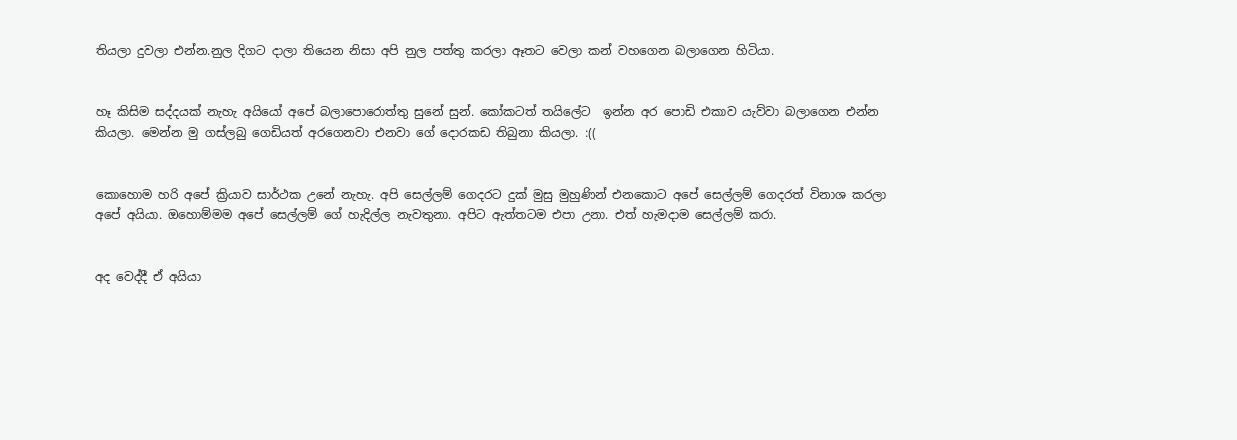තියලා දුවලා එන්න.නුල දිගට දාලා තියෙන නිසා අපි නුල පත්තු කරලා ඈතට වෙලා කන් වහගෙන බලාගෙන හිටියා.


හෑ කිසිම සද්දයක් නැහැ අයියෝ අපේ බලාපොරොත්තු සුනේ සුන්. කෝකටත් තයිලේට  ඉන්න අර පොඩි එකාව යැව්වා බලාගෙන එන්න කියලා. මෙන්න මු ගස්ලබු ගෙඩියත් අරගෙනවා එනවා ගේ දොරකඩ තිබුනා කියලා. :((


කොහොම හරි අපේ ක්‍රියාව සාර්ථක උනේ නැහැ. අපි සෙල්ලම් ගෙදරට දුක් මුසු මුහුණින් එනකොට අපේ සෙල්ලම් ගෙදරත් විනාශ කරලා අපේ අයියා. ඔහොම්මම අපේ සෙල්ලම් ගේ හැදිල්ල නැවතුනා. අපිට ඇත්තටම එපා උනා. එත් හැමදාම සෙල්ලම් කරා.


අද වෙද්දී ඒ අයියා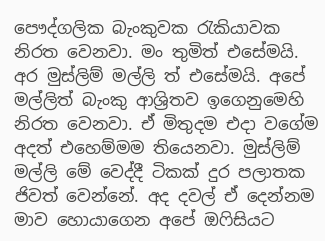පෞද්ගලික බැංකුවක රැකියාවක නිරත වෙනවා. මං තුමිත් එසේමයි. අර මුස්ලිම් මල්ලි ත් එසේමයි. අපේ මල්ලිත් බැංකු ආශ්‍රිතව ඉගෙනුමෙහි නිරත වෙනවා. ඒ මිතුදම එදා වගේම අදත් එහෙම්මම තියෙනවා. මුස්ලිම් මල්ලි මේ වෙද්දී ටිකක් දුර පලාතක ජිවත් වෙන්නේ. අද දවල් ඒ දෙන්නම මාව හොයාගෙන අපේ ඔෆිසියට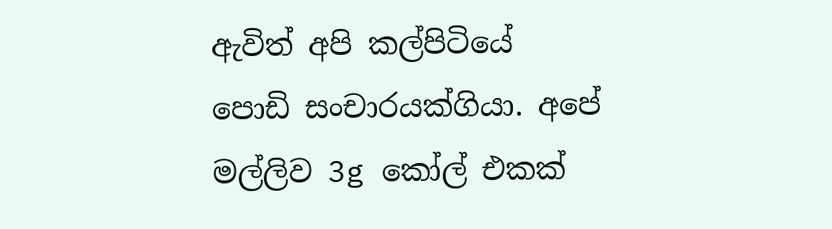ඇවිත් අපි කල්පිටියේ පොඩි සංචාරයක්ගියා. අපේ මල්ලිව 3g කෝල් එකක්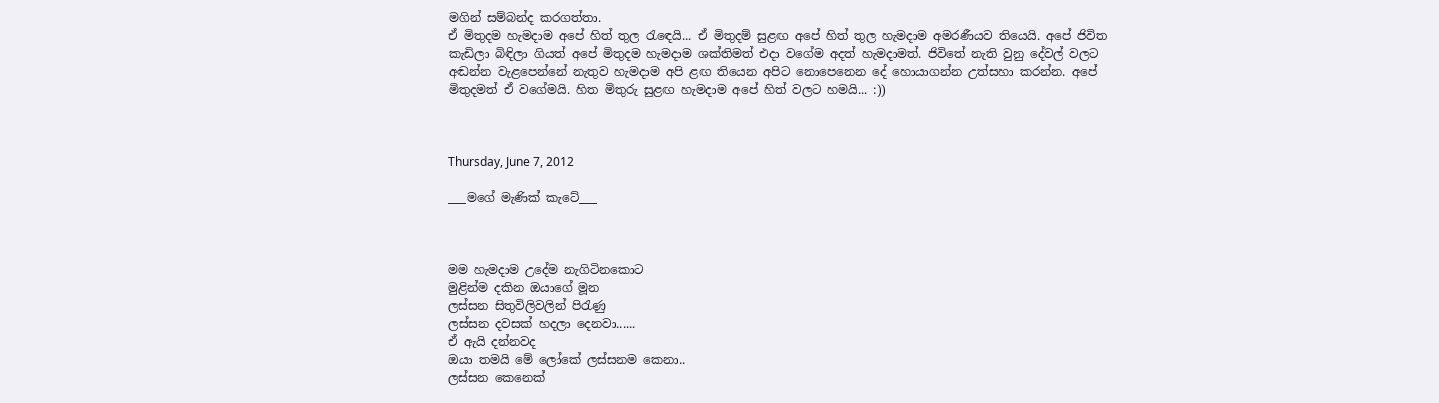මගින් සම්බන්ද කරගත්තා.
ඒ මිතුදම හැමදාම අපේ හිත් තුල රැඳෙයි... ඒ මිතුදම් සුළඟ අපේ හිත් තුල හැමදාම අමරණීයව තියෙයි. අපේ ජිවිත කැඩිලා බිඳිලා ගියත් අපේ මිතුදම හැමදාම ශක්තිමත් එදා වගේම අදත් හැමදාමත්. ජිවිතේ නැති වුනු දේවල් වලට අඬන්න වැළපෙන්නේ නැතුව හැමදාම අපි ළඟ තියෙන අපිට නොපෙනෙන දේ හොයාගන්න උත්සහා කරන්න. අපේ මිතුදමත් ඒ වගේමයි. හිත මිතුරු සුළඟ හැමදාම අපේ හිත් වලට හමයි... :))



Thursday, June 7, 2012

___මගේ මැණික් කැටේ___



මම හැමදාම උදේම නැගිටිනකොට
මුළින්ම දකින ඔයාගේ මූන
ලස්සන සිතුවිලිවලින් පිරැණු
ලස්සන දවසක් හදලා දෙනවා......
ඒ ඇයි දන්නවද
ඔයා තමයි මේ ලෝකේ ලස්සනම කෙනා..
ලස්සන කෙනෙක්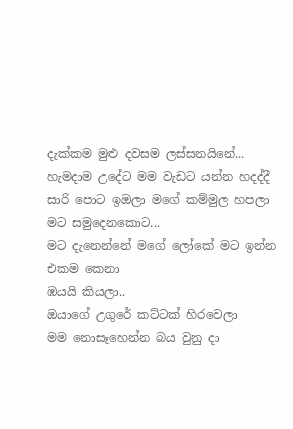දැක්කම මුළු දවසම ලස්සනයිනේ...
හැමදාම උදේට මම වැඩට යන්න හදද්දී
සාරි පොට ඉඔලා මගේ කම්මුල හපලා
මට සමුදෙනකොට...
මට දැනෙන්නේ මගේ ලෝකේ මට ඉන්න එකම කෙනා
ඹයයි කියලා..
ඔයාගේ උගුරේ කට්ටක් හිරවෙලා
මම නොසෑහෙන්න බය වුනු දා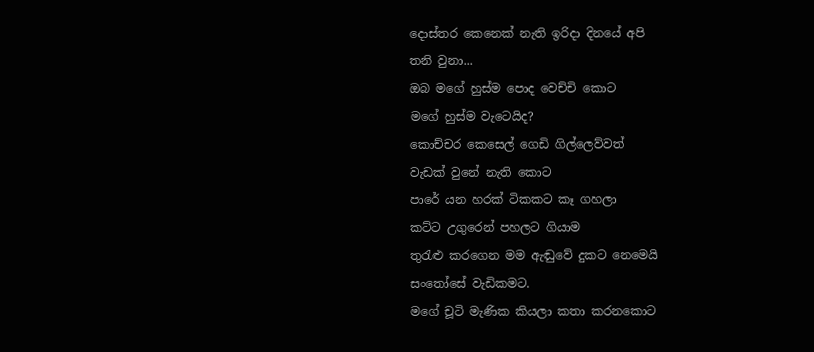දොස්තර කෙනෙක් නැති ඉරිදා දිනයේ අපි
තනි වුනා...
ඔබ මගේ හුස්ම පොද වෙච්චි කොට
මගේ හුස්ම වැටෙයිද?
කොච්චර කෙ‍සෙල් ගෙඩි ගිල්ලෙව්වත්
වැඩක් වුනේ නැති කොට
පාරේ යන හරක් ටිකකට කෑ ගහලා
කට්ට උගුරෙන් පහලට ගියාම
තුරැළු කරගෙන මම ඇඬුවේ දුකට නෙමෙයි
සංතෝසේ වැඩිකමට.
මගේ චූටි මැණික කියලා කතා කරනකොට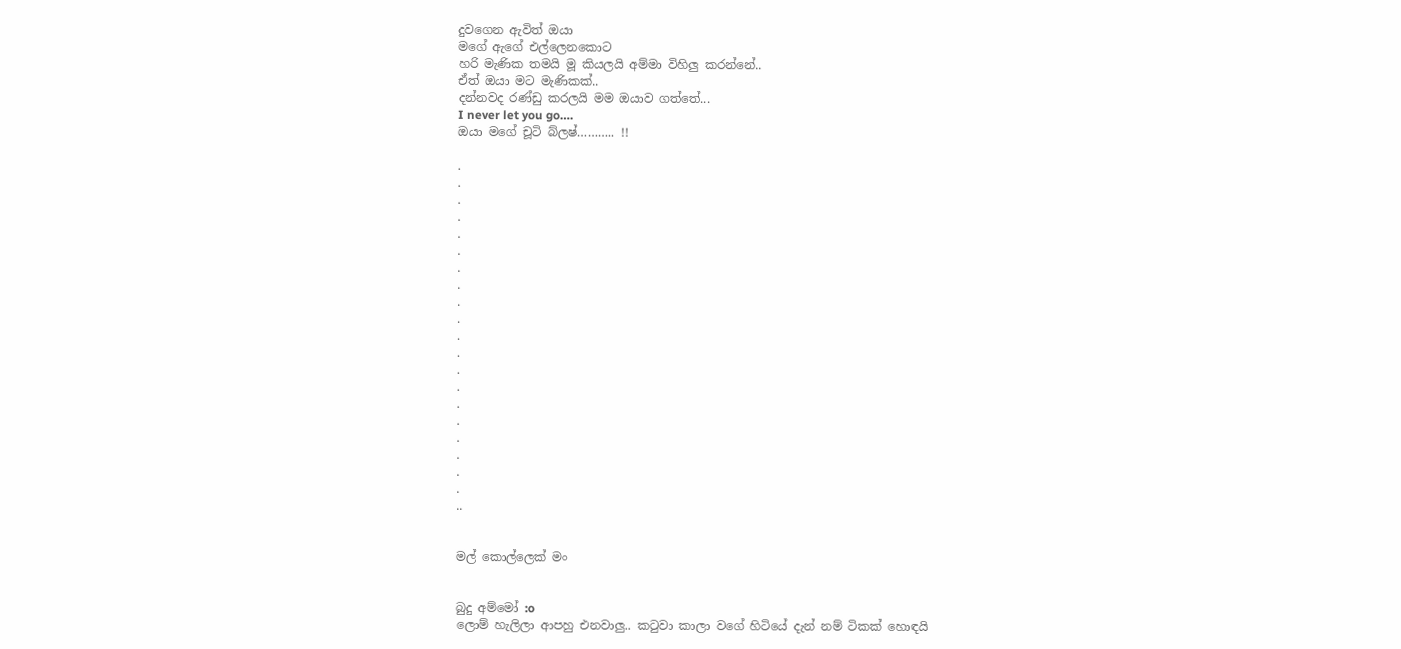දුවගෙන ඇවිත් ඔයා
මගේ ඇගේ එල්ලෙනකොට
හරි මැණික තමයි මූ කියලයි අම්මා විහිලු කරන්නේ..
ඒත් ඔයා මට මැණිකක්..
දන්නවද රණ්ඩු කරලයි මම ඔයාව ගත්තේ...
I never let you go….
ඔයා මගේ චූටි බ්ලෂ්……….. !!

.
.
.
.
.
.
.
.
.
.
.
.
.
.
.
.
.
.
.
.
..


මල් කොල්ලෙක් මං


බුදු අම්මෝ :o
ලොම් හැලිලා ආපහු එනවාලු.. කටුවා කාලා වගේ හිටියේ දැන් නම් ටිකක් හොඳයි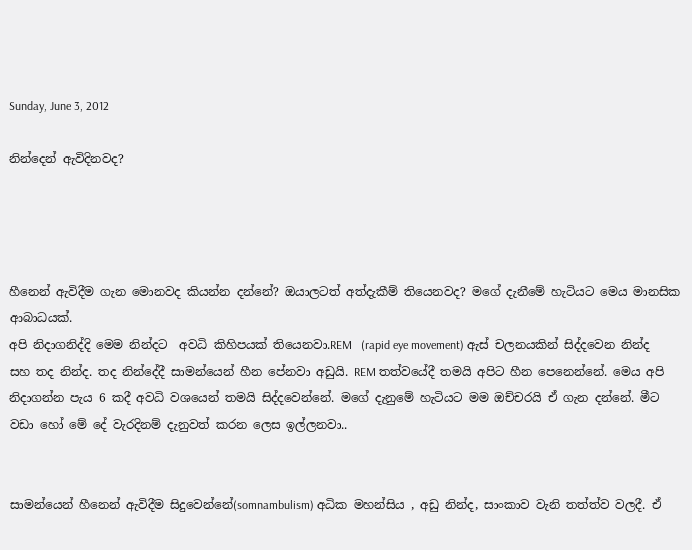Sunday, June 3, 2012

නින්දෙන් ඇවිදිනවද?




හීනෙන් ඇවිදීම ගැන මොනවද කියන්න දන්නේ? ඔයාලටත් අත්දැකීම් තියෙනවද? මගේ දැනීමේ හැටියට මෙය මානසික ආබාධයක්.
අපි නිදාගනිද්දි මෙම නින්දට  අවධි කිහිපයක් තියෙනවා.REM   (rapid eye movement) ඇස් චලනයකින් සිද්දවෙන නින්ද සහ තද නින්ද. තද නින්දේදී සාමන්යෙන් හීන පේනවා අඩුයි. REM තත්වයේදී තමයි අපිට හීන පෙනෙන්නේ. මෙය අපි නිදාගන්න පැය 6 කදී අවධි වශයෙන් තමයි සිද්දවෙන්නේ. මගේ දැනුමේ හැටියට මම ඔච්චරයි ඒ ගැන දන්නේ. මීට වඩා හෝ මේ දේ වැරදිනම් දැනුවත් කරන ලෙස ඉල්ලනවා..


සාමන්යෙන් හීනෙන් ඇවිදීම සිදුවෙන්නේ(somnambulism) අධික මහන්සිය , අඩු නින්ද, සාංකාව වැනි තත්ත්ව වලදී. ඒ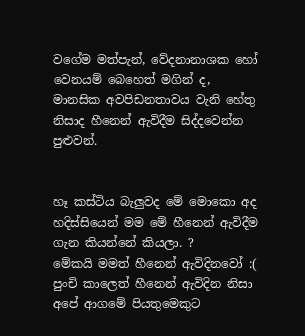වගේම මත්පැන්, වේදනානාශක හෝ වෙනයම් බෙහෙත් මගින් ද, මානසික අවපිඩනතාවය වැනි හේතු නිසාද හීනෙන් ඇවිදීම සිද්දවෙන්න පුළුවන්.


හෑ කස්ටිය බැලුවද මේ මොකො අද හදිස්සියෙන් මම මේ හීනෙන් ඇවිදීම ගැන කියන්නේ කියලා. ?
මේකයි මමත් හීනෙන් ඇවිදිනවෝ :(
පුංචි කාලෙත් හීනෙන් ඇවිදින නිසා අපේ ආගමේ පියතුමෙකුට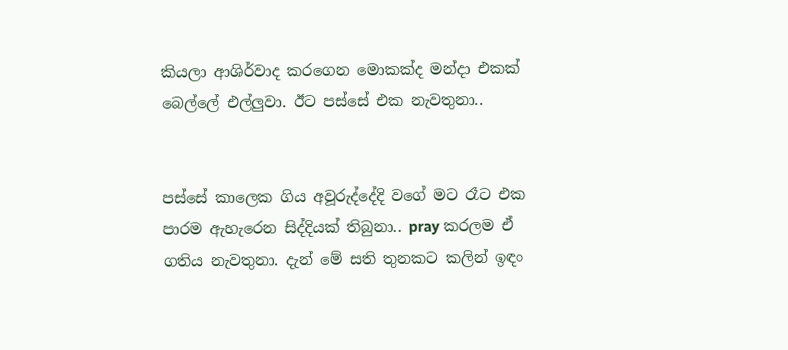කියලා ආශිර්වාද කරගෙන මොකක්ද මන්දා එකක් බෙල්ලේ එල්ලුවා. ඊට පස්සේ එක නැවතුනා..


පස්සේ කාලෙක ගිය අවූරුද්දේදි වගේ මට රෑට එක පාරම ඇහැරෙන සිද්දියක් තිබුනා.. pray කරලම ඒ ගතිය නැවතුනා. දැන් මේ සති තුනකට කලින් ඉඳං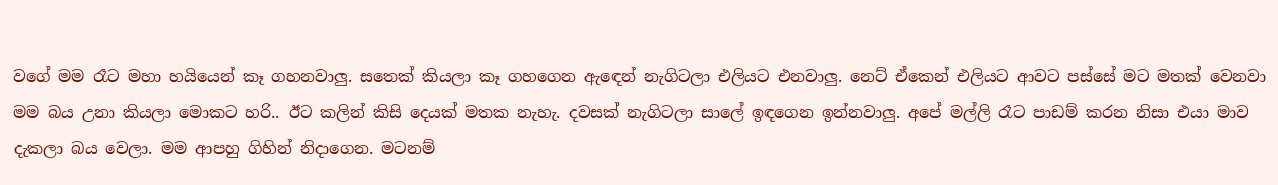වගේ මම රෑට මහා හයියෙන් කෑ ගහනවාලු. සතෙක් කියලා කෑ ගහගෙන ඇඳෙන් නැගිටලා එලියට එනවාලු. නෙට් ඒකෙන් එලියට ආවට පස්සේ මට මතක් වෙනවා මම බය උනා කියලා මොකට හරි.. ඊට කලින් කිසි දෙයක් මතක නැහැ. දවසක් නැගිටලා සාලේ ඉඳගෙන ඉන්නවාලු. අපේ මල්ලි රෑට පාඩම් කරන නිසා එයා මාව දැකලා බය වෙලා. මම ආපහු ගිහින් නිදාගෙන. මටනම්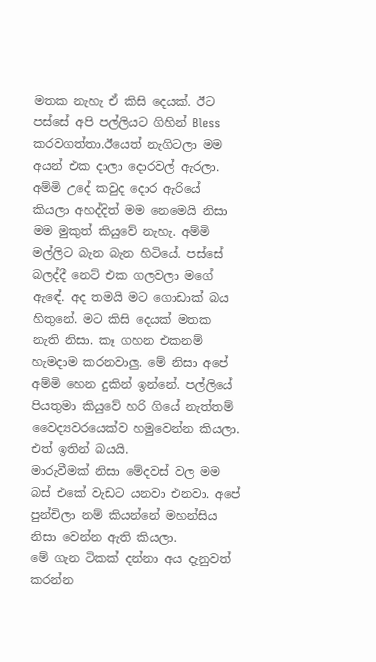මතක නැහැ ඒ කිසි දෙයක්. ඊට පස්සේ අපි පල්ලියට ගිහින් Bless කරවගත්තා.ඊයෙත් නැගිටලා මම අයන් එක දාලා දොරවල් ඇරලා. අම්මි උදේ කවුද දොර ඇරියේ කියලා අහද්දිත් මම නෙමෙයි නිසා මම මුකුත් කියුවේ නැහැ. අම්මි මල්ලිට බැන බැන හිටියේ. පස්සේ බලද්දී නෙට් එක ගලවලා මගේ ඇඳේ. අද තමයි මට ගොඩාක් බය හිතුනේ. මට කිසි දෙයක් මතක නැති නිසා. කෑ ගහන එකනම් හැමදාම කරනවාලු. මේ නිසා අපේ අම්මි හෙන දුකින් ඉන්නේ. පල්ලියේ පියතුමා කියුවේ හරි ගියේ නැත්තම් වෛද්‍යවරයෙක්ව හමුවෙන්න කියලා. එත් ඉතින් බයයි.
මාරුවීමක්‌ නිසා මේදවස් වල මම බස් එකේ වැඩට යනවා එනවා. අපේ පුන්චිලා නම් කියන්නේ මහන්සිය නිසා වෙන්න ඇති කියලා.
මේ ගැන ටිකක් දන්නා අය දැනුවත් කරන්න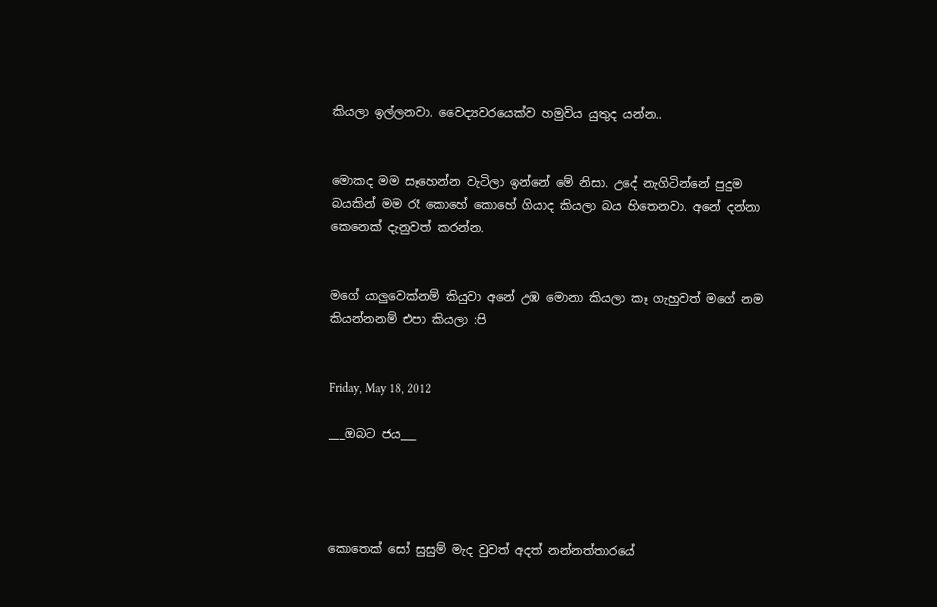කියලා ඉල්ලනවා. වෛද්‍යවරයෙක්ව හමුවිය යුතුද යන්න..


මොකද මම සෑහෙන්න වැටිලා ඉන්නේ මේ නිසා. උදේ නැගිටින්නේ පුදුම බයකින් මම රෑ කොහේ කොහේ ගියාද කියලා බය හිතෙනවා. අනේ දන්නා කෙනෙක් දැනුවත් කරන්න.


මගේ යාලුවෙක්නම් කියුවා අනේ උඹ මොනා කියලා කෑ ගැහුවත් මගේ නම කියන්නනම් එපා කියලා :පි


Friday, May 18, 2012

___ඔබට ජය___




කොතෙක් සෝ සුසුම් මැද වුවත් අදත් නන්නත්තාරයේ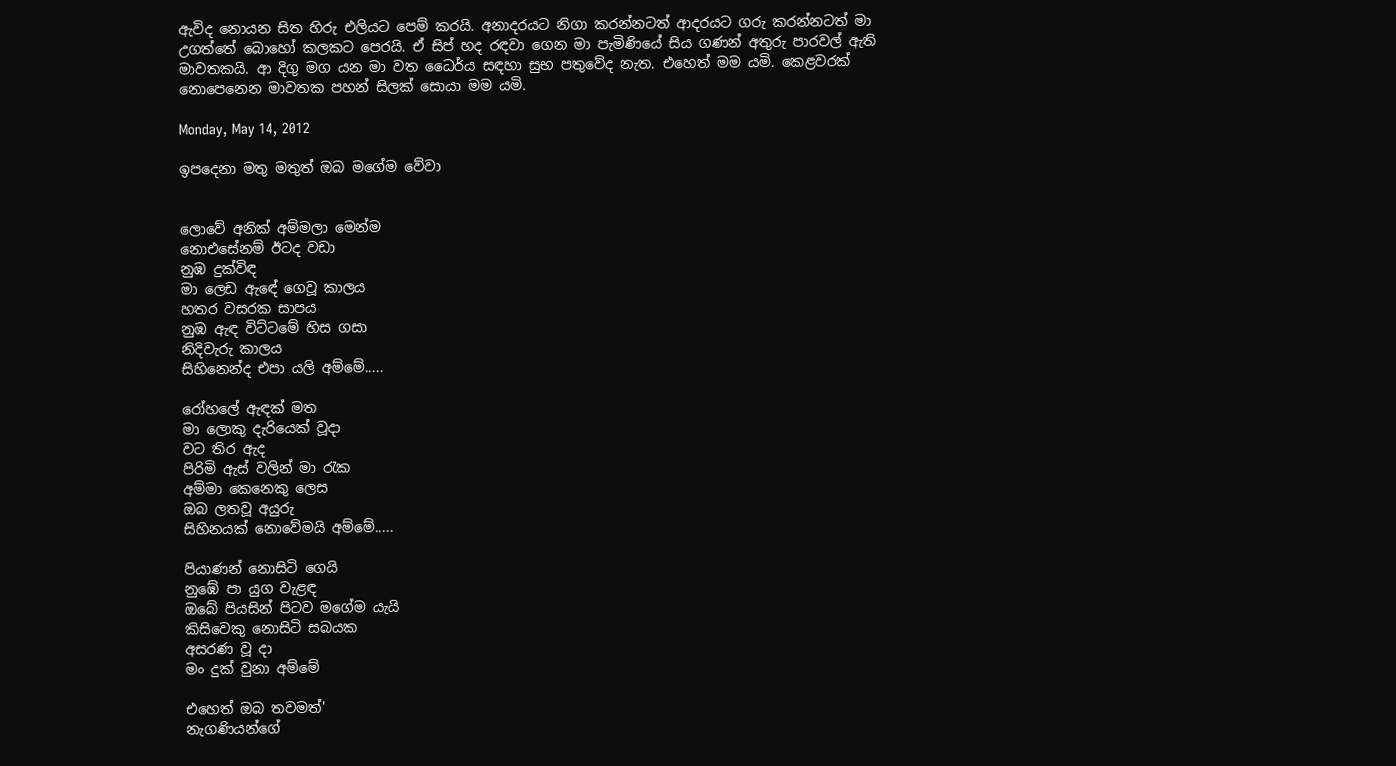ඇවිද නොයන සිත හිරු එලියට පෙම් කරයි. අනාදරයට නිගා කරන්නටත් ආදරයට ගරු කරන්නටත් මා උගත්තේ බොහෝ කලකට පෙරයි. ඒ සිප් හද රඳවා ගෙන මා පැමිණියේ සිය ගණන් අතුරු පාරවල් ඇති මාවතකයි. ආ දිගු මග යන මා වත ධෛර්ය සඳහා සුභ පතුවේද නැත. එහෙත් මම යමි. කෙළවරක් නොපෙනෙන මාවතක පහන් සිලක්‌ සොයා මම යමි.

Monday, May 14, 2012

ඉපදෙනා මතු මතුත් ඔබ මගේම වේවා


ලොවේ අනික් අම්මලා මෙන්ම
නොඑසේනම් ඊටද වඩා
නුඹ දුක්විඳ
මා ලෙඩ ඇඳේ ගෙවූ කාලය
හතර වසරක සාපය
නුඹ ඇඳ විට්ටමේ හිස ගසා
නිදිවැරු කාලය
සිහිනෙන්ද එපා යලි අම්මේ.....

රෝහලේ ඇඳක් මත
මා ලොකු දැරියෙක් වූදා
වට තිර ඇද
පිරිමි ඇස් වලින් මා රැක
අම්මා කෙනෙකු ලෙස
ඔබ ලතවූ අයුරු
සිහිනයක් නොවේමයි අම්මේ.....

පියාණන් නොසිටි ගෙයි
නුඹේ පා යුග වැළඳ
ඔබේ පියසින් පිටව මගේම යැයි
කිසිවෙකු නොසිටි සබයක
අසරණ වූ දා
මං දුක් වුනා අම්මේ

එහෙත් ඔබ තවමත්'
නැගණියන්ගේ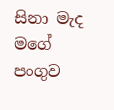සිනා මැද
මගේ පංගුව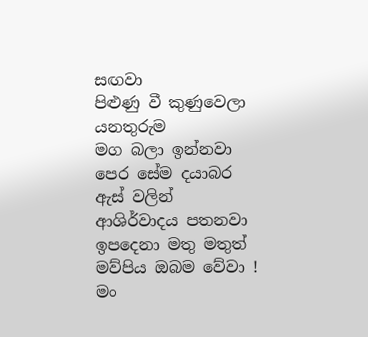සඟවා
පිළුණු වී කුණුවෙලා යනතුරුම
මග බලා ඉන්නවා
පෙර සේම දයාබර ඇස් වලින්
ආශිර්වාදය පතනවා ඉපදෙනා මතු මතුත්
මව්පිය ඔබම වේවා !
මං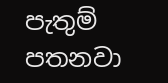පැතුම් පතනවා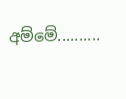අම්මේ..........